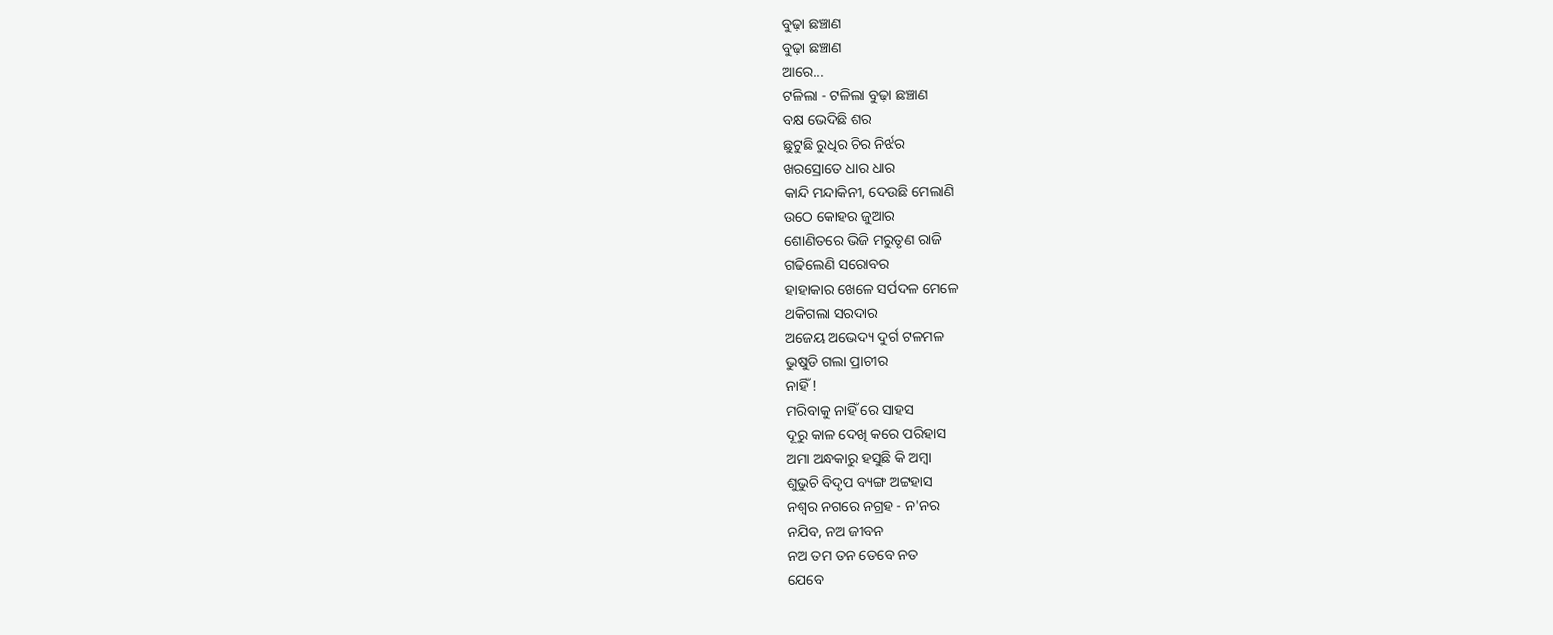ବୁଢ଼ା ଛଞ୍ଚାଣ
ବୁଢ଼ା ଛଞ୍ଚାଣ
ଆରେ...
ଟଳିଲା - ଟଳିଲା ବୁଢ଼ା ଛଞ୍ଚାଣ
ବକ୍ଷ ଭେଦିଛି ଶର
ଛୁଟୁଛି ରୁଧିର ଚିର ନିର୍ଝର
ଖରସ୍ରୋତେ ଧାର ଧାର
କାନ୍ଦି ମନ୍ଦାକିନୀ, ଦେଉଛି ମେଲାଣି
ଉଠେ କୋହର ଜୁଆର
ଶୋଣିତରେ ଭିଜି ମରୁତୃଣ ରାଜି
ଗଢିଲେଣି ସରୋବର
ହାହାକାର ଖେଳେ ସର୍ପଦଳ ମେଳେ
ଥକିଗଲା ସରଦାର
ଅଜେୟ ଅଭେଦ୍ୟ ଦୁର୍ଗ ଟଳମଳ
ଭୁଷୁଡି ଗଲା ପ୍ରାଚୀର
ନାହିଁ !
ମରିବାକୁ ନାହିଁ ରେ ସାହସ
ଦୂରୁ କାଳ ଦେଖି କରେ ପରିହାସ
ଅମା ଅନ୍ଧକାରୁ ହସୁଛି କି ଅମ୍ବା
ଶୁଭୁଚି ବିଦୃପ ବ୍ୟଙ୍ଗ ଅଟ୍ଟହାସ
ନଶ୍ବର ନଗରେ ନଗ୍ରହ - ନ'ନର
ନଯିବ, ନଅ ଜୀବନ
ନଅ ତମ ତନ ତେବେ ନତ
ଯେବେ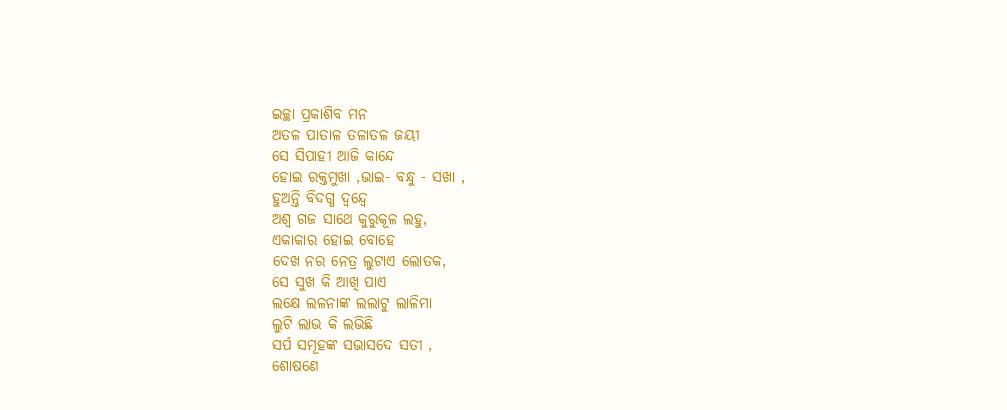ଇଚ୍ଛା ପ୍ରକାଶିବ ମନ
ଅତଳ ପାତାଳ ତଳାତଳ ଜୟୀ
ସେ ସିପାହୀ ଆଜି କାନ୍ଦେ
ହୋଇ ରକ୍ତମୁଖା ,ଭାଇ- ବନ୍ଧୁ - ସଖା ,
ହୁଅନ୍ତି ବିଦଗ୍ଧ ଦ୍ୱନ୍ଦ୍ୱେ
ଅଶ୍ୱ ଗଜ ସାଥେ କୁରୁକୂଳ ଲହୁ,
ଏକାକାର ହୋଇ ବୋହେ
ଦେଖ ନର ନେତ୍ର ଲୁଟାଏ ଲୋତକ,
ସେ ସୁଖ କି ଆଖି ପାଏ
ଲକ୍ଷେ ଲଳନାଙ୍କ ଲଲାଟୁ ଲାଳିମା
ଲୁଟି ଲାଭ କି ଲଭିଛି
ସର୍ପ ସମୂହଙ୍କ ସଭାସଦେ ସତୀ ,
ଶୋଷଣେ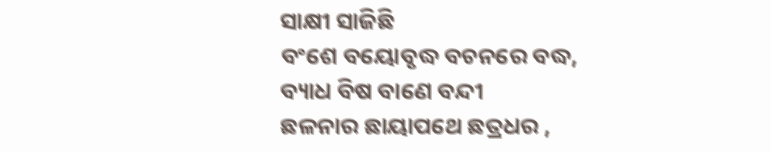ସାକ୍ଷୀ ସାଜିଛି
ବଂଶେ ବୟୋବୃଦ୍ଧ ବଚନରେ ବଦ୍ଧ,
ବ୍ୟାଧ ବିଷ ବାଣେ ବନ୍ଦୀ
ଛଳନାର ଛାୟାପଥେ ଛତ୍ରଧର ,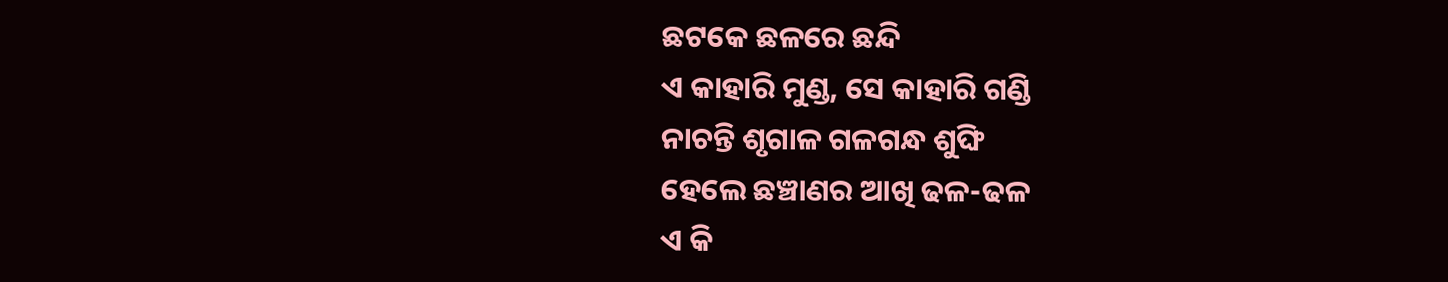ଛଟକେ ଛଳରେ ଛନ୍ଦି
ଏ କାହାରି ମୁଣ୍ଡ, ସେ କାହାରି ଗଣ୍ଡି
ନାଚନ୍ତି ଶୃଗାଳ ଗଳଗନ୍ଧ ଶୁଙ୍ଘି
ହେଲେ ଛଞ୍ଚାଣର ଆଖି ଢଳ-ଢଳ
ଏ କି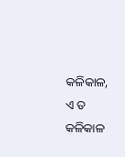କଳିକାଳ, ଏ ତ କଳିକାଳ